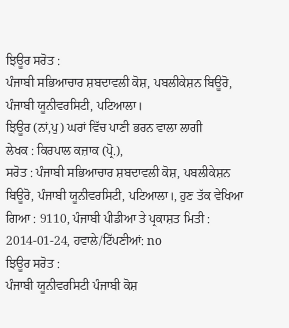ਝਿਊਰ ਸਰੋਤ :
ਪੰਜਾਬੀ ਸਭਿਆਚਾਰ ਸ਼ਬਦਾਵਲੀ ਕੋਸ਼, ਪਬਲੀਕੇਸ਼ਨ ਬਿਊਰੋ, ਪੰਜਾਬੀ ਯੂਨੀਵਰਸਿਟੀ, ਪਟਿਆਲਾ।
ਝਿਊਰ (ਨਾਂ,ਪੁ) ਘਰਾਂ ਵਿੱਚ ਪਾਣੀ ਭਰਨ ਵਾਲਾ ਲਾਗੀ
ਲੇਖਕ : ਕਿਰਪਾਲ ਕਜ਼ਾਕ (ਪ੍ਰੋ.),
ਸਰੋਤ : ਪੰਜਾਬੀ ਸਭਿਆਚਾਰ ਸ਼ਬਦਾਵਲੀ ਕੋਸ਼, ਪਬਲੀਕੇਸ਼ਨ ਬਿਊਰੋ, ਪੰਜਾਬੀ ਯੂਨੀਵਰਸਿਟੀ, ਪਟਿਆਲਾ।, ਹੁਣ ਤੱਕ ਵੇਖਿਆ ਗਿਆ : 9110, ਪੰਜਾਬੀ ਪੀਡੀਆ ਤੇ ਪ੍ਰਕਾਸ਼ਤ ਮਿਤੀ : 2014-01-24, ਹਵਾਲੇ/ਟਿੱਪਣੀਆਂ: no
ਝਿਊਰ ਸਰੋਤ :
ਪੰਜਾਬੀ ਯੂਨੀਵਰਸਿਟੀ ਪੰਜਾਬੀ ਕੋਸ਼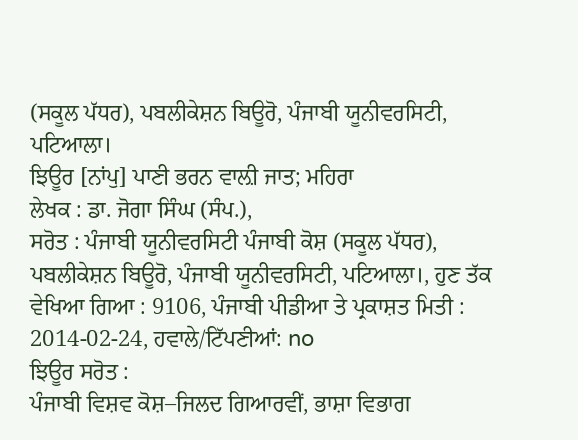(ਸਕੂਲ ਪੱਧਰ), ਪਬਲੀਕੇਸ਼ਨ ਬਿਊਰੋ, ਪੰਜਾਬੀ ਯੂਨੀਵਰਸਿਟੀ, ਪਟਿਆਲਾ।
ਝਿਊਰ [ਨਾਂਪੁ] ਪਾਣੀ ਭਰਨ ਵਾਲ਼ੀ ਜਾਤ; ਮਹਿਰਾ
ਲੇਖਕ : ਡਾ. ਜੋਗਾ ਸਿੰਘ (ਸੰਪ.),
ਸਰੋਤ : ਪੰਜਾਬੀ ਯੂਨੀਵਰਸਿਟੀ ਪੰਜਾਬੀ ਕੋਸ਼ (ਸਕੂਲ ਪੱਧਰ), ਪਬਲੀਕੇਸ਼ਨ ਬਿਊਰੋ, ਪੰਜਾਬੀ ਯੂਨੀਵਰਸਿਟੀ, ਪਟਿਆਲਾ।, ਹੁਣ ਤੱਕ ਵੇਖਿਆ ਗਿਆ : 9106, ਪੰਜਾਬੀ ਪੀਡੀਆ ਤੇ ਪ੍ਰਕਾਸ਼ਤ ਮਿਤੀ : 2014-02-24, ਹਵਾਲੇ/ਟਿੱਪਣੀਆਂ: no
ਝਿਊਰ ਸਰੋਤ :
ਪੰਜਾਬੀ ਵਿਸ਼ਵ ਕੋਸ਼–ਜਿਲਦ ਗਿਆਰਵੀਂ, ਭਾਸ਼ਾ ਵਿਭਾਗ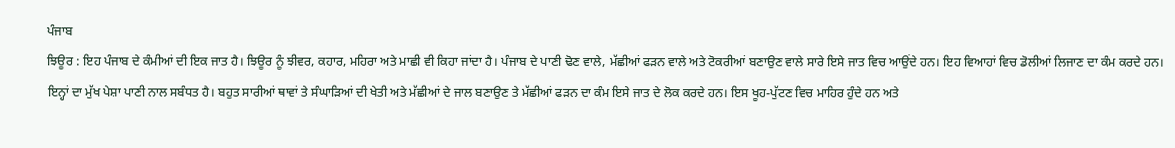ਪੰਜਾਬ
ਝਿਊਰ : ਇਹ ਪੰਜਾਬ ਦੇ ਕੰਮੀਆਂ ਦੀ ਇਕ ਜਾਤ ਹੈ। ਝਿਊਰ ਨੂੰ ਝੀਵਰ, ਕਹਾਰ, ਮਹਿਰਾ ਅਤੇ ਮਾਛੀ ਵੀ ਕਿਹਾ ਜਾਂਦਾ ਹੈ। ਪੰਜਾਬ ਦੇ ਪਾਣੀ ਢੋਣ ਵਾਲੇ, ਮੱਛੀਆਂ ਫੜਨ ਵਾਲੇ ਅਤੇ ਟੋਕਰੀਆਂ ਬਣਾਉਣ ਵਾਲੇ ਸਾਰੇ ਇਸੇ ਜਾਤ ਵਿਚ ਆਉਂਦੇ ਹਨ। ਇਹ ਵਿਆਹਾਂ ਵਿਚ ਡੋਲੀਆਂ ਲਿਜਾਣ ਦਾ ਕੰਮ ਕਰਦੇ ਹਨ।
ਇਨ੍ਹਾਂ ਦਾ ਮੁੱਖ ਪੇਸ਼ਾ ਪਾਣੀ ਨਾਲ ਸਬੰਧਤ ਹੈ। ਬਹੁਤ ਸਾਰੀਆਂ ਥਾਵਾਂ ਤੇ ਸੰਘਾੜਿਆਂ ਦੀ ਖੇਤੀ ਅਤੇ ਮੱਛੀਆਂ ਦੇ ਜਾਲ ਬਣਾਉਣ ਤੇ ਮੱਛੀਆਂ ਫੜਨ ਦਾ ਕੰਮ ਇਸੇ ਜਾਤ ਦੇ ਲੋਕ ਕਰਦੇ ਹਨ। ਇਸ ਖੂਹ-ਪੁੱਟਣ ਵਿਚ ਮਾਹਿਰ ਹੁੰਦੇ ਹਨ ਅਤੇ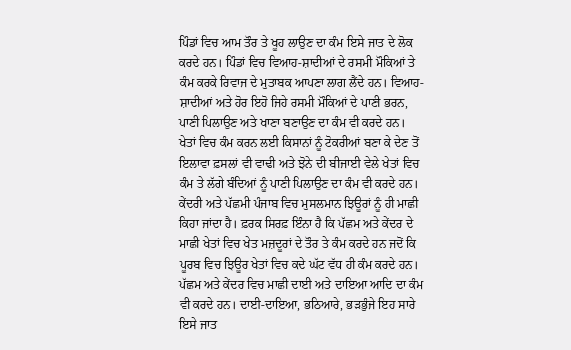ਪਿੰਡਾਂ ਵਿਚ ਆਮ ਤੌਰ ਤੇ ਖੂਹ ਲਾਉਣ ਦਾ ਕੰਮ ਇਸੇ ਜਾਤ ਦੇ ਲੋਕ ਕਰਦੇ ਹਨ। ਪਿੰਡਾਂ ਵਿਚ ਵਿਆਹ-ਸ਼ਾਦੀਆਂ ਦੇ ਰਸਮੀ ਮੌਕਿਆਂ ਤੇ ਕੰਮ ਕਰਕੇ ਰਿਵਾਜ ਦੇ ਮੁਤਾਬਕ ਆਪਣਾ ਲਾਗ ਲੈਂਦੇ ਹਨ। ਵਿਆਹ-ਸ਼ਾਦੀਆਂ ਅਤੇ ਹੋਰ ਇਹੋ ਜਿਹੇ ਰਸਮੀ ਮੌਕਿਆਂ ਦੇ ਪਾਣੀ ਭਰਨ, ਪਾਣੀ ਪਿਲਾਉਣ ਅਤੇ ਖਾਣਾ ਬਣਾਉਣ ਦਾ ਕੰਮ ਵੀ ਕਰਦੇ ਹਨ।
ਖੇਤਾਂ ਵਿਚ ਕੰਮ ਕਰਨ ਲਈ ਕਿਸਾਨਾਂ ਨੂੰ ਟੋਕਰੀਆਂ ਬਣਾ ਕੇ ਦੇਣ ਤੋਂ ਇਲਾਵਾ ਫ਼ਸਲਾਂ ਵੀ ਵਾਢੀ ਅਤੇ ਝੋਨੇ ਦੀ ਬੀਜਾਈ ਵੇਲੇ ਖੇਤਾਂ ਵਿਚ ਕੰਮ ਤੇ ਲੱਗੇ ਬੰਦਿਆਂ ਨੂੰ ਪਾਣੀ ਪਿਲਾਉਣ ਦਾ ਕੰਮ ਵੀ ਕਰਦੇ ਹਨ। ਕੇਂਦਰੀ ਅਤੇ ਪੱਛਮੀ ਪੰਜਾਬ ਵਿਚ ਮੁਸਲਮਾਨ ਝਿਊਰਾਂ ਨੂੰ ਹੀ ਮਾਛੀ ਕਿਹਾ ਜਾਂਦਾ ਹੈ। ਫ਼ਰਕ ਸਿਰਫ਼ ਇੰਨਾ ਹੈ ਕਿ ਪੱਛਮ ਅਤੇ ਕੇਂਦਰ ਦੇ ਮਾਛੀ ਖੇਤਾਂ ਵਿਚ ਖੇਤ ਮਜ਼ਦੂਰਾਂ ਦੇ ਤੌਰ ਤੇ ਕੰਮ ਕਰਦੇ ਹਨ ਜਦੋਂ ਕਿ ਪੂਰਬ ਵਿਚ ਝਿਊਰ ਖੇਤਾਂ ਵਿਚ ਕਦੇ ਘੱਟ ਵੱਧ ਹੀ ਕੰਮ ਕਰਦੇ ਹਨ।
ਪੱਛਮ ਅਤੇ ਕੇਂਦਰ ਵਿਚ ਮਾਛੀ ਦਾਈ ਅਤੇ ਦਾਇਆ ਆਦਿ ਦਾ ਕੰਮ ਵੀ ਕਰਦੇ ਹਨ। ਦਾਈ-ਦਾਇਆ, ਭਠਿਆਰੇ, ਭੜਭੁੰਜੇ ਇਹ ਸਾਰੇ ਇਸੇ ਜਾਤ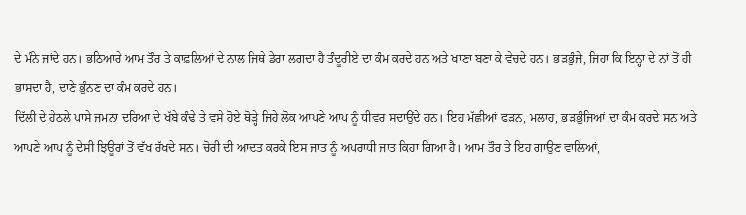ਦੇ ਮੰਨੇ ਜਾਂਦੇ ਹਨ। ਭਠਿਆਰੇ ਆਮ ਤੌਰ ਤੇ ਕਾਫ਼ਲਿਆਂ ਦੇ ਨਾਲ ਜਿਥੇ ਡੇਰਾ ਲਗਦਾ ਹੈ ਤੰਦੂਰੀਏ ਦਾ ਕੰਮ ਕਰਦੇ ਹਨ ਅਤੇ ਖਾਣਾ ਬਣਾ ਕੇ ਵੇਚਦੇ ਹਨ। ਭੜਭੁੰਜੇ, ਜਿਹਾ ਕਿ ਇਨ੍ਹਾ ਦੇ ਨਾਂ ਤੋਂ ਹੀ ਭਾਸਦਾ ਹੈ, ਦਾਣੇ ਭੁੰਨਣ ਦਾ ਕੰਮ ਕਰਦੇ ਹਨ।
ਦਿੱਲੀ ਦੇ ਹੇਠਲੇ ਪਾਸੇ ਜਮਨਾ ਦਰਿਆ ਦੇ ਖੱਬੇ ਕੰਢੇ ਤੇ ਵਸੇ ਹੋਏ ਥੋੜ੍ਹੇ ਜਿਹੇ ਲੋਕ ਆਪਣੇ ਆਪ ਨੂੰ ਧੀਵਰ ਸਦਾਉਂਦੇ ਹਨ। ਇਹ ਮੱਛੀਆਂ ਫੜਨ, ਮਲਾਹ, ਭੜਭੁੰਜਿਆਂ ਦਾ ਕੰਮ ਕਰਦੇ ਸਨ ਅਤੇ ਆਪਣੇ ਆਪ ਨੂੰ ਦੇਸੀ ਝਿਊਰਾਂ ਤੋਂ ਵੱਖ ਰੱਖਦੇ ਸਨ। ਚੋਰੀ ਦੀ ਆਦਤ ਕਰਕੇ ਇਸ ਜਾਤ ਨੂੰ ਅਪਰਾਧੀ ਜਾਤ ਕਿਹਾ ਗਿਆ ਹੈ। ਆਮ ਤੌਰ ਤੇ ਇਹ ਗਾਉਣ ਵਾਲਿਆਂ,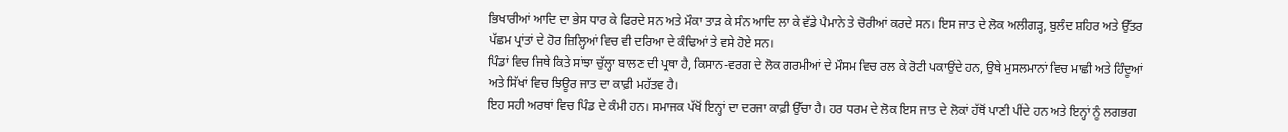ਭਿਖਾਰੀਆਂ ਆਦਿ ਦਾ ਭੇਸ ਧਾਰ ਕੇ ਫਿਰਦੇ ਸਨ ਅਤੇ ਮੌਕਾ ਤਾੜ ਕੇ ਸੰਨ ਆਦਿ ਲਾ ਕੇ ਵੱਡੇ ਪੈਮਾਨੇ ਤੇ ਚੋਰੀਆਂ ਕਰਦੇ ਸਨ। ਇਸ ਜਾਤ ਦੇ ਲੋਕ ਅਲੀਗੜ੍ਹ, ਬੁਲੰਦ ਸ਼ਹਿਰ ਅਤੇ ਉੱਤਰ ਪੱਛਮ ਪ੍ਰਾਂਤਾਂ ਦੇ ਹੋਰ ਜ਼ਿਲ੍ਹਿਆਂ ਵਿਚ ਵੀ ਦਰਿਆ ਦੇ ਕੰਢਿਆਂ ਤੇ ਵਸੇ ਹੋਏ ਸਨ।
ਪਿੰਡਾਂ ਵਿਚ ਜਿਥੇ ਕਿਤੇ ਸਾਂਝਾ ਚੁੱਲ੍ਹਾ ਬਾਲਣ ਦੀ ਪ੍ਰਥਾ ਹੈ, ਕਿਸਾਨ-ਵਰਗ ਦੇ ਲੋਕ ਗਰਮੀਆਂ ਦੇ ਮੌਸਮ ਵਿਚ ਰਲ ਕੇ ਰੋਟੀ ਪਕਾਉਂਦੇ ਹਨ, ਉਥੇ ਮੁਸਲਮਾਨਾਂ ਵਿਚ ਮਾਛੀ ਅਤੇ ਹਿੰਦੂਆਂ ਅਤੇ ਸਿੱਖਾਂ ਵਿਚ ਝਿਊਰ ਜਾਤ ਦਾ ਕਾਫ਼ੀ ਮਹੱਤਵ ਹੈ।
ਇਹ ਸਹੀ ਅਰਥਾਂ ਵਿਚ ਪਿੰਡ ਦੇ ਕੰਮੀ ਹਨ। ਸਮਾਜਕ ਪੱਖੋਂ ਇਨ੍ਹਾਂ ਦਾ ਦਰਜਾ ਕਾਫ਼ੀ ਉੱਚਾ ਹੈ। ਹਰ ਧਰਮ ਦੇ ਲੋਕ ਇਸ ਜਾਤ ਦੇ ਲੋਕਾਂ ਹੱਥੋਂ ਪਾਣੀ ਪੀਂਦੇ ਹਨ ਅਤੇ ਇਨ੍ਹਾਂ ਨੂੰ ਲਗਭਗ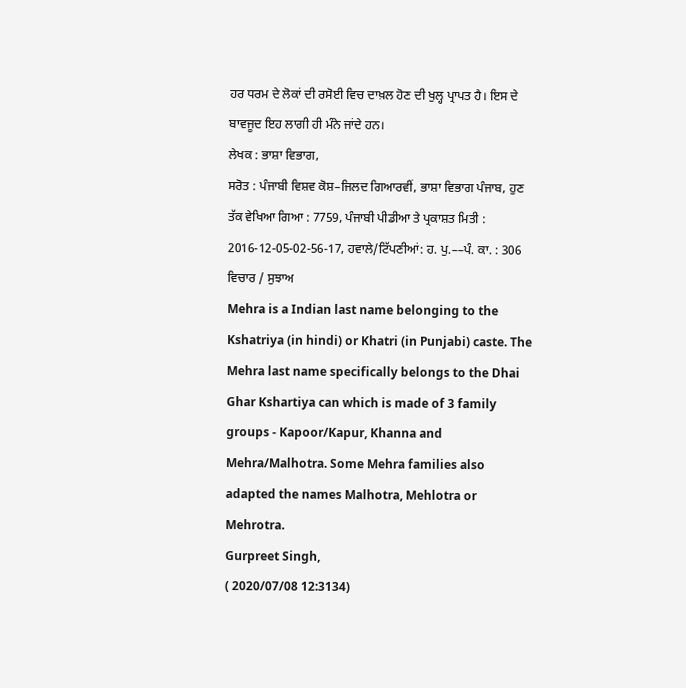ਹਰ ਧਰਮ ਦੇ ਲੋਕਾਂ ਦੀ ਰਸੋਈ ਵਿਚ ਦਾਖ਼ਲ ਹੋਣ ਦੀ ਖੁਲ੍ਹ ਪ੍ਰਾਪਤ ਹੈ। ਇਸ ਦੇ ਬਾਵਜੂਦ ਇਹ ਲਾਗੀ ਹੀ ਮੰਨੇ ਜਾਂਦੇ ਹਨ।
ਲੇਖਕ : ਭਾਸ਼ਾ ਵਿਭਾਗ,
ਸਰੋਤ : ਪੰਜਾਬੀ ਵਿਸ਼ਵ ਕੋਸ਼–ਜਿਲਦ ਗਿਆਰਵੀਂ, ਭਾਸ਼ਾ ਵਿਭਾਗ ਪੰਜਾਬ, ਹੁਣ ਤੱਕ ਵੇਖਿਆ ਗਿਆ : 7759, ਪੰਜਾਬੀ ਪੀਡੀਆ ਤੇ ਪ੍ਰਕਾਸ਼ਤ ਮਿਤੀ : 2016-12-05-02-56-17, ਹਵਾਲੇ/ਟਿੱਪਣੀਆਂ: ਹ. ਪੁ.––ਪੰ. ਕਾ. : 306
ਵਿਚਾਰ / ਸੁਝਾਅ
Mehra is a Indian last name belonging to the Kshatriya (in hindi) or Khatri (in Punjabi) caste. The Mehra last name specifically belongs to the Dhai Ghar Kshartiya can which is made of 3 family groups - Kapoor/Kapur, Khanna and Mehra/Malhotra. Some Mehra families also adapted the names Malhotra, Mehlotra or Mehrotra.
Gurpreet Singh,
( 2020/07/08 12:3134)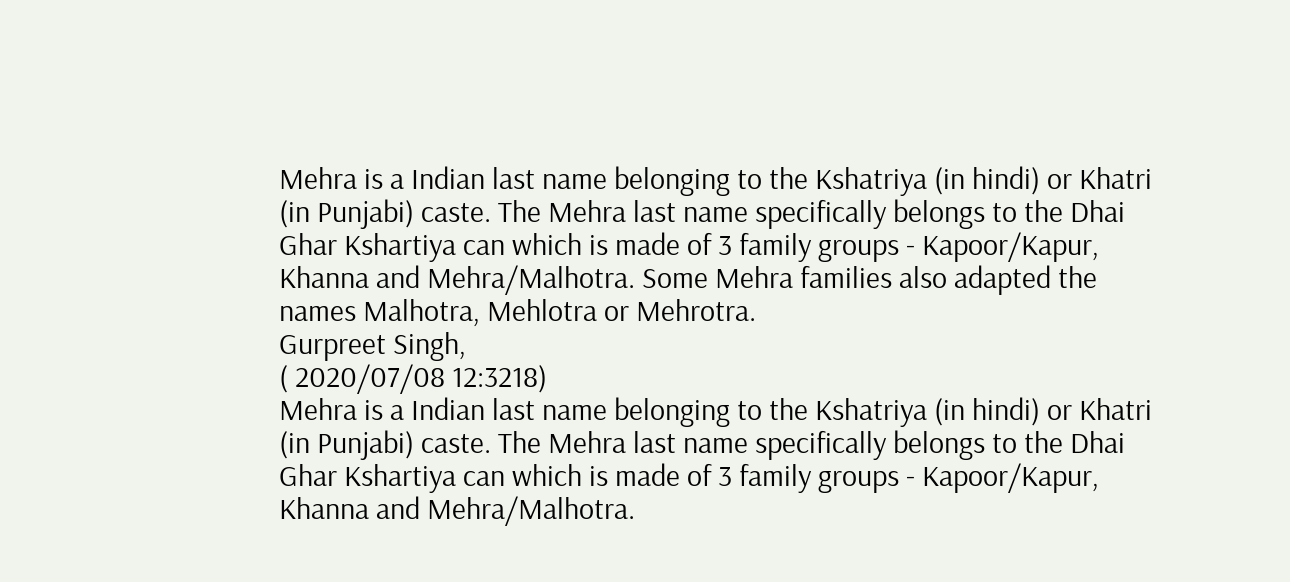Mehra is a Indian last name belonging to the Kshatriya (in hindi) or Khatri (in Punjabi) caste. The Mehra last name specifically belongs to the Dhai Ghar Kshartiya can which is made of 3 family groups - Kapoor/Kapur, Khanna and Mehra/Malhotra. Some Mehra families also adapted the names Malhotra, Mehlotra or Mehrotra.
Gurpreet Singh,
( 2020/07/08 12:3218)
Mehra is a Indian last name belonging to the Kshatriya (in hindi) or Khatri (in Punjabi) caste. The Mehra last name specifically belongs to the Dhai Ghar Kshartiya can which is made of 3 family groups - Kapoor/Kapur, Khanna and Mehra/Malhotra.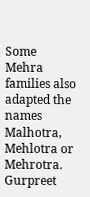Some Mehra families also adapted the names Malhotra, Mehlotra or Mehrotra.
Gurpreet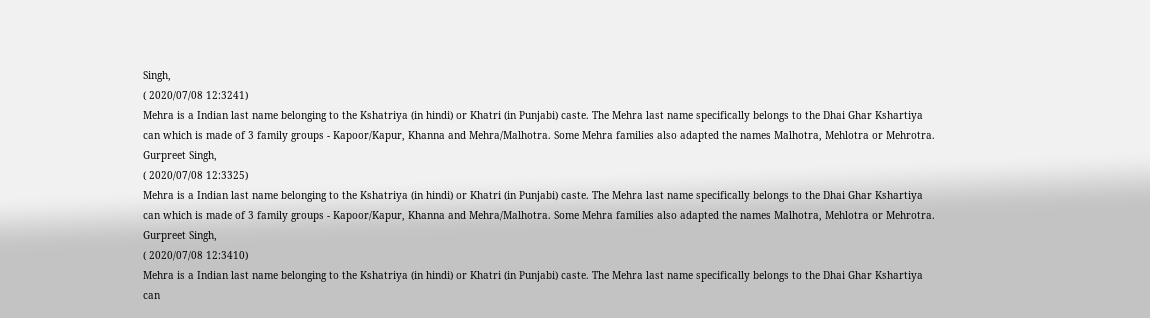Singh,
( 2020/07/08 12:3241)
Mehra is a Indian last name belonging to the Kshatriya (in hindi) or Khatri (in Punjabi) caste. The Mehra last name specifically belongs to the Dhai Ghar Kshartiya can which is made of 3 family groups - Kapoor/Kapur, Khanna and Mehra/Malhotra. Some Mehra families also adapted the names Malhotra, Mehlotra or Mehrotra.
Gurpreet Singh,
( 2020/07/08 12:3325)
Mehra is a Indian last name belonging to the Kshatriya (in hindi) or Khatri (in Punjabi) caste. The Mehra last name specifically belongs to the Dhai Ghar Kshartiya can which is made of 3 family groups - Kapoor/Kapur, Khanna and Mehra/Malhotra. Some Mehra families also adapted the names Malhotra, Mehlotra or Mehrotra.
Gurpreet Singh,
( 2020/07/08 12:3410)
Mehra is a Indian last name belonging to the Kshatriya (in hindi) or Khatri (in Punjabi) caste. The Mehra last name specifically belongs to the Dhai Ghar Kshartiya can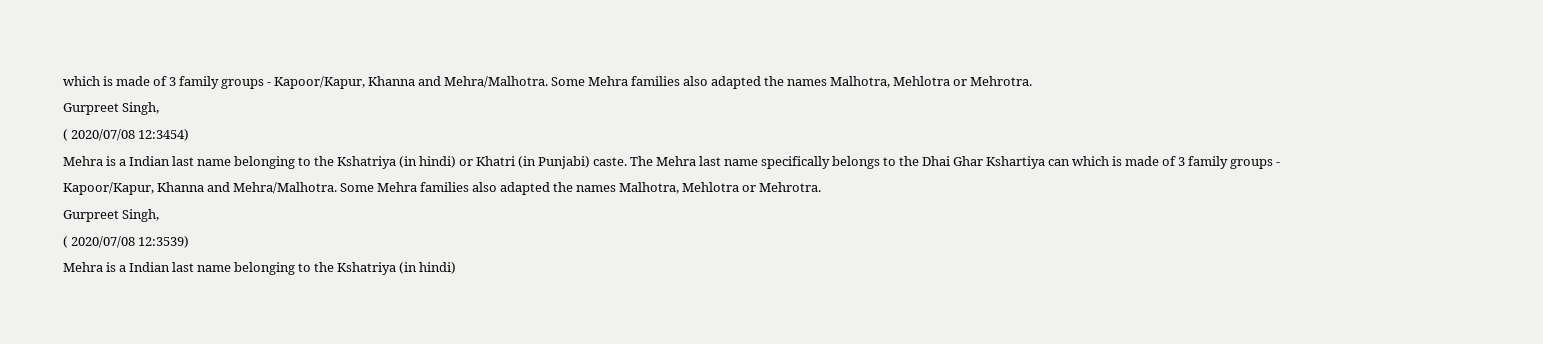which is made of 3 family groups - Kapoor/Kapur, Khanna and Mehra/Malhotra. Some Mehra families also adapted the names Malhotra, Mehlotra or Mehrotra.
Gurpreet Singh,
( 2020/07/08 12:3454)
Mehra is a Indian last name belonging to the Kshatriya (in hindi) or Khatri (in Punjabi) caste. The Mehra last name specifically belongs to the Dhai Ghar Kshartiya can which is made of 3 family groups - Kapoor/Kapur, Khanna and Mehra/Malhotra. Some Mehra families also adapted the names Malhotra, Mehlotra or Mehrotra.
Gurpreet Singh,
( 2020/07/08 12:3539)
Mehra is a Indian last name belonging to the Kshatriya (in hindi)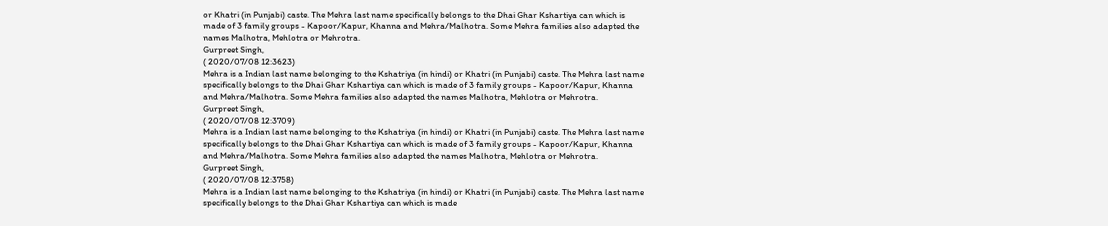or Khatri (in Punjabi) caste. The Mehra last name specifically belongs to the Dhai Ghar Kshartiya can which is made of 3 family groups - Kapoor/Kapur, Khanna and Mehra/Malhotra. Some Mehra families also adapted the names Malhotra, Mehlotra or Mehrotra.
Gurpreet Singh,
( 2020/07/08 12:3623)
Mehra is a Indian last name belonging to the Kshatriya (in hindi) or Khatri (in Punjabi) caste. The Mehra last name specifically belongs to the Dhai Ghar Kshartiya can which is made of 3 family groups - Kapoor/Kapur, Khanna and Mehra/Malhotra. Some Mehra families also adapted the names Malhotra, Mehlotra or Mehrotra.
Gurpreet Singh,
( 2020/07/08 12:3709)
Mehra is a Indian last name belonging to the Kshatriya (in hindi) or Khatri (in Punjabi) caste. The Mehra last name specifically belongs to the Dhai Ghar Kshartiya can which is made of 3 family groups - Kapoor/Kapur, Khanna and Mehra/Malhotra. Some Mehra families also adapted the names Malhotra, Mehlotra or Mehrotra.
Gurpreet Singh,
( 2020/07/08 12:3758)
Mehra is a Indian last name belonging to the Kshatriya (in hindi) or Khatri (in Punjabi) caste. The Mehra last name specifically belongs to the Dhai Ghar Kshartiya can which is made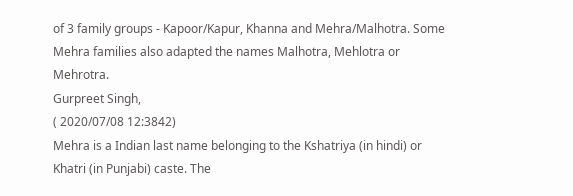of 3 family groups - Kapoor/Kapur, Khanna and Mehra/Malhotra. Some Mehra families also adapted the names Malhotra, Mehlotra or Mehrotra.
Gurpreet Singh,
( 2020/07/08 12:3842)
Mehra is a Indian last name belonging to the Kshatriya (in hindi) or Khatri (in Punjabi) caste. The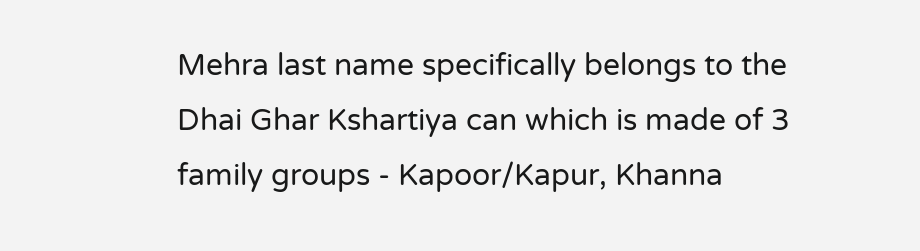Mehra last name specifically belongs to the Dhai Ghar Kshartiya can which is made of 3 family groups - Kapoor/Kapur, Khanna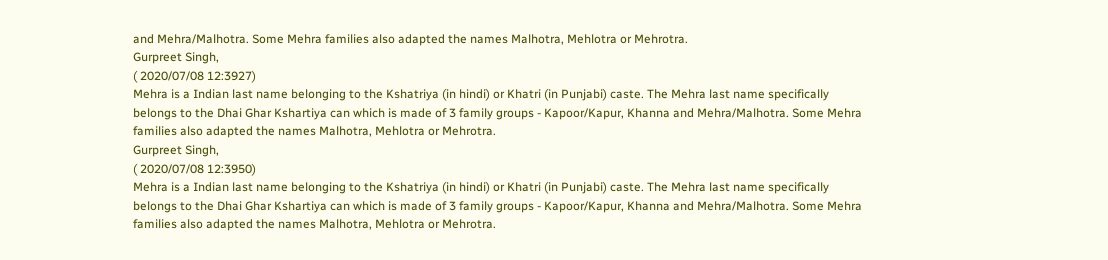and Mehra/Malhotra. Some Mehra families also adapted the names Malhotra, Mehlotra or Mehrotra.
Gurpreet Singh,
( 2020/07/08 12:3927)
Mehra is a Indian last name belonging to the Kshatriya (in hindi) or Khatri (in Punjabi) caste. The Mehra last name specifically belongs to the Dhai Ghar Kshartiya can which is made of 3 family groups - Kapoor/Kapur, Khanna and Mehra/Malhotra. Some Mehra families also adapted the names Malhotra, Mehlotra or Mehrotra.
Gurpreet Singh,
( 2020/07/08 12:3950)
Mehra is a Indian last name belonging to the Kshatriya (in hindi) or Khatri (in Punjabi) caste. The Mehra last name specifically belongs to the Dhai Ghar Kshartiya can which is made of 3 family groups - Kapoor/Kapur, Khanna and Mehra/Malhotra. Some Mehra families also adapted the names Malhotra, Mehlotra or Mehrotra.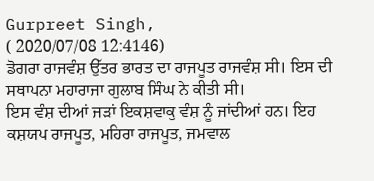Gurpreet Singh,
( 2020/07/08 12:4146)
ਡੋਗਰਾ ਰਾਜਵੰਸ਼ ਉੱਤਰ ਭਾਰਤ ਦਾ ਰਾਜਪੂਤ ਰਾਜਵੰਸ਼ ਸੀ। ਇਸ ਦੀ ਸਥਾਪਨਾ ਮਹਾਰਾਜਾ ਗੁਲਾਬ ਸਿੰਘ ਨੇ ਕੀਤੀ ਸੀ।
ਇਸ ਵੰਸ਼ ਦੀਆਂ ਜੜਾਂ ਇਕਸ਼ਵਾਕੁ ਵੰਸ਼ ਨੂੰ ਜਾਂਦੀਆਂ ਹਨ। ਇਹ ਕਸ਼ਯਪ ਰਾਜਪੂਤ, ਮਹਿਰਾ ਰਾਜਪੂਤ, ਜਮਵਾਲ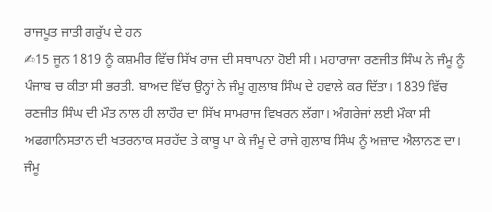ਰਾਜਪੂਤ ਜਾਤੀ ਗਰੁੱਪ ਦੇ ਹਨ
✍15 ਜੂਨ 1819 ਨੂੰ ਕਸ਼ਮੀਰ ਵਿੱਚ ਸਿੱਖ ਰਾਜ ਦੀ ਸਥਾਪਨਾ ਹੋਈ ਸੀ। ਮਹਾਰਾਜਾ ਰਣਜੀਤ ਸਿੰਘ ਨੇ ਜੰਮੂ ਨੂੰ ਪੰਜਾਬ ਚ ਕੀਤਾ ਸੀ ਭਰਤੀ. ਬਾਅਦ ਵਿੱਚ ਉਨ੍ਹਾਂ ਨੇ ਜੰਮੂ ਗੁਲਾਬ ਸਿੰਘ ਦੇ ਹਵਾਲੇ ਕਰ ਦਿੱਤਾ। 1839 ਵਿੱਚ ਰਣਜੀਤ ਸਿੰਘ ਦੀ ਮੌਤ ਨਾਲ ਹੀ ਲਾਹੌਰ ਦਾ ਸਿੱਖ ਸਾਮਰਾਜ ਵਿਖਰਨ ਲੱਗਾ। ਅੰਗਰੇਜਾਂ ਲਈ ਮੌਕਾ ਸੀ ਅਫਗਾਨਿਸਤਾਨ ਦੀ ਖਤਰਨਾਕ ਸਰਹੱਦ ਤੇ ਕਾਬੂ ਪਾ ਕੇ ਜੰਮੂ ਦੇ ਰਾਜੇ ਗੁਲਾਬ ਸਿੰਘ ਨੂੰ ਅਜ਼ਾਦ ਐਲਾਨਣ ਦਾ।
ਜੰਮੂ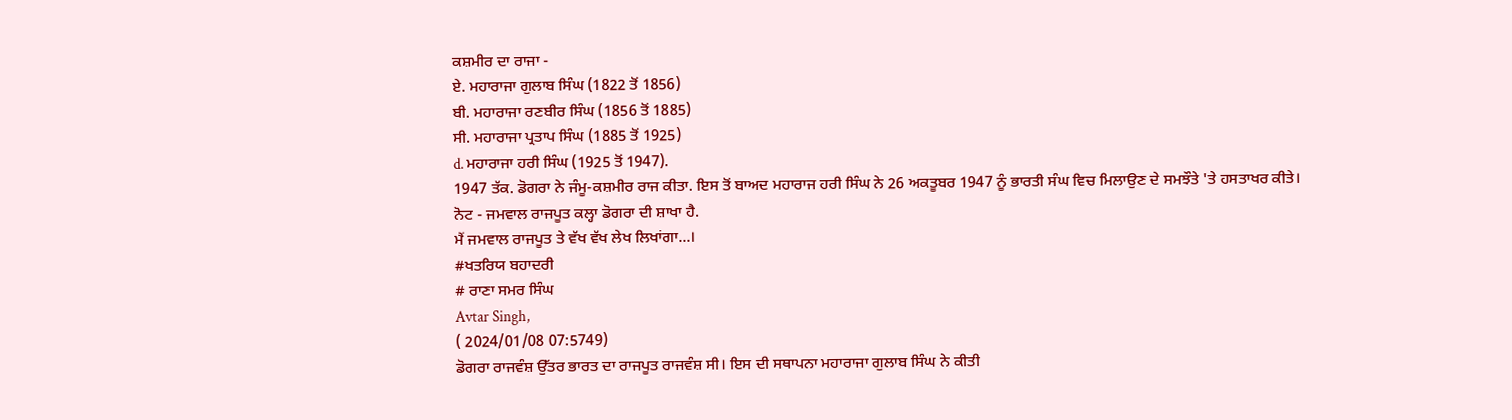ਕਸ਼ਮੀਰ ਦਾ ਰਾਜਾ -
ਏ. ਮਹਾਰਾਜਾ ਗੁਲਾਬ ਸਿੰਘ (1822 ਤੋਂ 1856)
ਬੀ. ਮਹਾਰਾਜਾ ਰਣਬੀਰ ਸਿੰਘ (1856 ਤੋਂ 1885)
ਸੀ. ਮਹਾਰਾਜਾ ਪ੍ਰਤਾਪ ਸਿੰਘ (1885 ਤੋਂ 1925)
d. ਮਹਾਰਾਜਾ ਹਰੀ ਸਿੰਘ (1925 ਤੋਂ 1947).
1947 ਤੱਕ. ਡੋਗਰਾ ਨੇ ਜੰਮੂ-ਕਸ਼ਮੀਰ ਰਾਜ ਕੀਤਾ. ਇਸ ਤੋਂ ਬਾਅਦ ਮਹਾਰਾਜ ਹਰੀ ਸਿੰਘ ਨੇ 26 ਅਕਤੂਬਰ 1947 ਨੂੰ ਭਾਰਤੀ ਸੰਘ ਵਿਚ ਮਿਲਾਉਣ ਦੇ ਸਮਝੌਤੇ 'ਤੇ ਹਸਤਾਖਰ ਕੀਤੇ।
ਨੋਟ - ਜਮਵਾਲ ਰਾਜਪੂਤ ਕਲ੍ਹਾ ਡੋਗਰਾ ਦੀ ਸ਼ਾਖਾ ਹੈ.
ਮੈਂ ਜਮਵਾਲ ਰਾਜਪੂਤ ਤੇ ਵੱਖ ਵੱਖ ਲੇਖ ਲਿਖਾਂਗਾ...।
#ਖਤਰਿਯ ਬਹਾਦਰੀ
# ਰਾਣਾ ਸਮਰ ਸਿੰਘ
Avtar Singh,
( 2024/01/08 07:5749)
ਡੋਗਰਾ ਰਾਜਵੰਸ਼ ਉੱਤਰ ਭਾਰਤ ਦਾ ਰਾਜਪੂਤ ਰਾਜਵੰਸ਼ ਸੀ। ਇਸ ਦੀ ਸਥਾਪਨਾ ਮਹਾਰਾਜਾ ਗੁਲਾਬ ਸਿੰਘ ਨੇ ਕੀਤੀ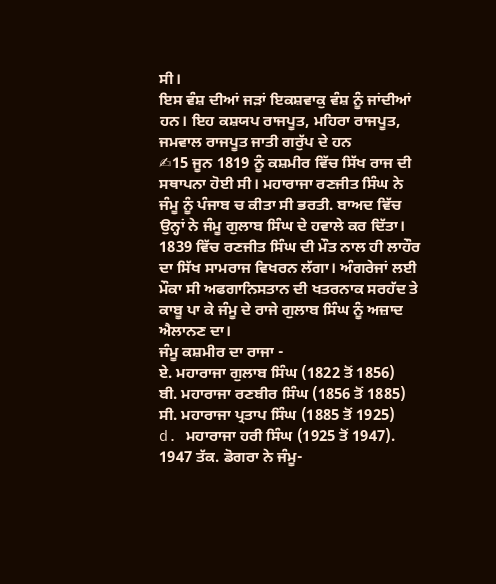ਸੀ।
ਇਸ ਵੰਸ਼ ਦੀਆਂ ਜੜਾਂ ਇਕਸ਼ਵਾਕੁ ਵੰਸ਼ ਨੂੰ ਜਾਂਦੀਆਂ ਹਨ। ਇਹ ਕਸ਼ਯਪ ਰਾਜਪੂਤ, ਮਹਿਰਾ ਰਾਜਪੂਤ, ਜਮਵਾਲ ਰਾਜਪੂਤ ਜਾਤੀ ਗਰੁੱਪ ਦੇ ਹਨ
✍15 ਜੂਨ 1819 ਨੂੰ ਕਸ਼ਮੀਰ ਵਿੱਚ ਸਿੱਖ ਰਾਜ ਦੀ ਸਥਾਪਨਾ ਹੋਈ ਸੀ। ਮਹਾਰਾਜਾ ਰਣਜੀਤ ਸਿੰਘ ਨੇ ਜੰਮੂ ਨੂੰ ਪੰਜਾਬ ਚ ਕੀਤਾ ਸੀ ਭਰਤੀ. ਬਾਅਦ ਵਿੱਚ ਉਨ੍ਹਾਂ ਨੇ ਜੰਮੂ ਗੁਲਾਬ ਸਿੰਘ ਦੇ ਹਵਾਲੇ ਕਰ ਦਿੱਤਾ। 1839 ਵਿੱਚ ਰਣਜੀਤ ਸਿੰਘ ਦੀ ਮੌਤ ਨਾਲ ਹੀ ਲਾਹੌਰ ਦਾ ਸਿੱਖ ਸਾਮਰਾਜ ਵਿਖਰਨ ਲੱਗਾ। ਅੰਗਰੇਜਾਂ ਲਈ ਮੌਕਾ ਸੀ ਅਫਗਾਨਿਸਤਾਨ ਦੀ ਖਤਰਨਾਕ ਸਰਹੱਦ ਤੇ ਕਾਬੂ ਪਾ ਕੇ ਜੰਮੂ ਦੇ ਰਾਜੇ ਗੁਲਾਬ ਸਿੰਘ ਨੂੰ ਅਜ਼ਾਦ ਐਲਾਨਣ ਦਾ।
ਜੰਮੂ ਕਸ਼ਮੀਰ ਦਾ ਰਾਜਾ -
ਏ. ਮਹਾਰਾਜਾ ਗੁਲਾਬ ਸਿੰਘ (1822 ਤੋਂ 1856)
ਬੀ. ਮਹਾਰਾਜਾ ਰਣਬੀਰ ਸਿੰਘ (1856 ਤੋਂ 1885)
ਸੀ. ਮਹਾਰਾਜਾ ਪ੍ਰਤਾਪ ਸਿੰਘ (1885 ਤੋਂ 1925)
d. ਮਹਾਰਾਜਾ ਹਰੀ ਸਿੰਘ (1925 ਤੋਂ 1947).
1947 ਤੱਕ. ਡੋਗਰਾ ਨੇ ਜੰਮੂ-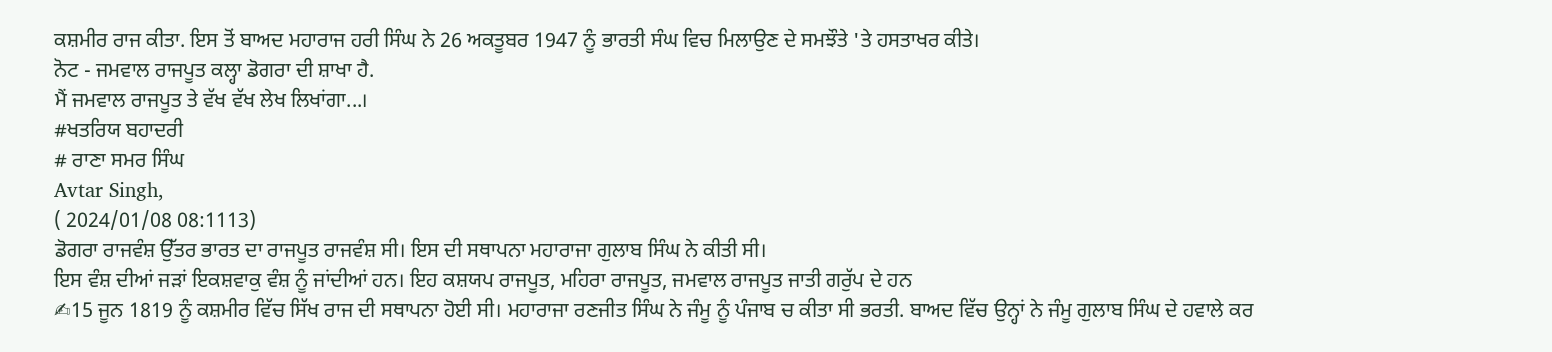ਕਸ਼ਮੀਰ ਰਾਜ ਕੀਤਾ. ਇਸ ਤੋਂ ਬਾਅਦ ਮਹਾਰਾਜ ਹਰੀ ਸਿੰਘ ਨੇ 26 ਅਕਤੂਬਰ 1947 ਨੂੰ ਭਾਰਤੀ ਸੰਘ ਵਿਚ ਮਿਲਾਉਣ ਦੇ ਸਮਝੌਤੇ 'ਤੇ ਹਸਤਾਖਰ ਕੀਤੇ।
ਨੋਟ - ਜਮਵਾਲ ਰਾਜਪੂਤ ਕਲ੍ਹਾ ਡੋਗਰਾ ਦੀ ਸ਼ਾਖਾ ਹੈ.
ਮੈਂ ਜਮਵਾਲ ਰਾਜਪੂਤ ਤੇ ਵੱਖ ਵੱਖ ਲੇਖ ਲਿਖਾਂਗਾ...।
#ਖਤਰਿਯ ਬਹਾਦਰੀ
# ਰਾਣਾ ਸਮਰ ਸਿੰਘ
Avtar Singh,
( 2024/01/08 08:1113)
ਡੋਗਰਾ ਰਾਜਵੰਸ਼ ਉੱਤਰ ਭਾਰਤ ਦਾ ਰਾਜਪੂਤ ਰਾਜਵੰਸ਼ ਸੀ। ਇਸ ਦੀ ਸਥਾਪਨਾ ਮਹਾਰਾਜਾ ਗੁਲਾਬ ਸਿੰਘ ਨੇ ਕੀਤੀ ਸੀ।
ਇਸ ਵੰਸ਼ ਦੀਆਂ ਜੜਾਂ ਇਕਸ਼ਵਾਕੁ ਵੰਸ਼ ਨੂੰ ਜਾਂਦੀਆਂ ਹਨ। ਇਹ ਕਸ਼ਯਪ ਰਾਜਪੂਤ, ਮਹਿਰਾ ਰਾਜਪੂਤ, ਜਮਵਾਲ ਰਾਜਪੂਤ ਜਾਤੀ ਗਰੁੱਪ ਦੇ ਹਨ
✍15 ਜੂਨ 1819 ਨੂੰ ਕਸ਼ਮੀਰ ਵਿੱਚ ਸਿੱਖ ਰਾਜ ਦੀ ਸਥਾਪਨਾ ਹੋਈ ਸੀ। ਮਹਾਰਾਜਾ ਰਣਜੀਤ ਸਿੰਘ ਨੇ ਜੰਮੂ ਨੂੰ ਪੰਜਾਬ ਚ ਕੀਤਾ ਸੀ ਭਰਤੀ. ਬਾਅਦ ਵਿੱਚ ਉਨ੍ਹਾਂ ਨੇ ਜੰਮੂ ਗੁਲਾਬ ਸਿੰਘ ਦੇ ਹਵਾਲੇ ਕਰ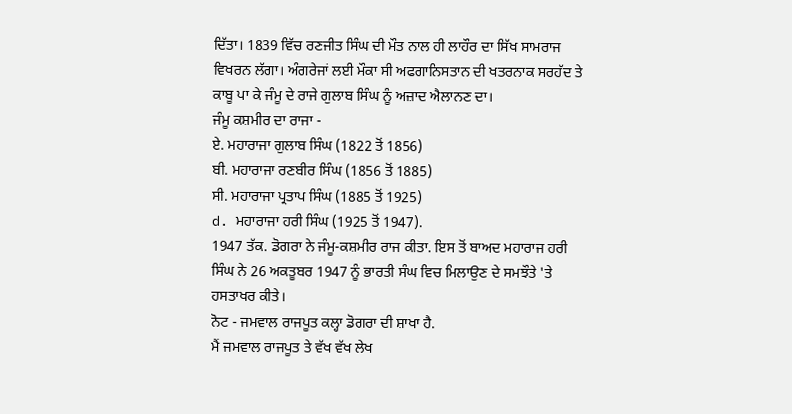ਦਿੱਤਾ। 1839 ਵਿੱਚ ਰਣਜੀਤ ਸਿੰਘ ਦੀ ਮੌਤ ਨਾਲ ਹੀ ਲਾਹੌਰ ਦਾ ਸਿੱਖ ਸਾਮਰਾਜ ਵਿਖਰਨ ਲੱਗਾ। ਅੰਗਰੇਜਾਂ ਲਈ ਮੌਕਾ ਸੀ ਅਫਗਾਨਿਸਤਾਨ ਦੀ ਖਤਰਨਾਕ ਸਰਹੱਦ ਤੇ ਕਾਬੂ ਪਾ ਕੇ ਜੰਮੂ ਦੇ ਰਾਜੇ ਗੁਲਾਬ ਸਿੰਘ ਨੂੰ ਅਜ਼ਾਦ ਐਲਾਨਣ ਦਾ।
ਜੰਮੂ ਕਸ਼ਮੀਰ ਦਾ ਰਾਜਾ -
ਏ. ਮਹਾਰਾਜਾ ਗੁਲਾਬ ਸਿੰਘ (1822 ਤੋਂ 1856)
ਬੀ. ਮਹਾਰਾਜਾ ਰਣਬੀਰ ਸਿੰਘ (1856 ਤੋਂ 1885)
ਸੀ. ਮਹਾਰਾਜਾ ਪ੍ਰਤਾਪ ਸਿੰਘ (1885 ਤੋਂ 1925)
d. ਮਹਾਰਾਜਾ ਹਰੀ ਸਿੰਘ (1925 ਤੋਂ 1947).
1947 ਤੱਕ. ਡੋਗਰਾ ਨੇ ਜੰਮੂ-ਕਸ਼ਮੀਰ ਰਾਜ ਕੀਤਾ. ਇਸ ਤੋਂ ਬਾਅਦ ਮਹਾਰਾਜ ਹਰੀ ਸਿੰਘ ਨੇ 26 ਅਕਤੂਬਰ 1947 ਨੂੰ ਭਾਰਤੀ ਸੰਘ ਵਿਚ ਮਿਲਾਉਣ ਦੇ ਸਮਝੌਤੇ 'ਤੇ ਹਸਤਾਖਰ ਕੀਤੇ।
ਨੋਟ - ਜਮਵਾਲ ਰਾਜਪੂਤ ਕਲ੍ਹਾ ਡੋਗਰਾ ਦੀ ਸ਼ਾਖਾ ਹੈ.
ਮੈਂ ਜਮਵਾਲ ਰਾਜਪੂਤ ਤੇ ਵੱਖ ਵੱਖ ਲੇਖ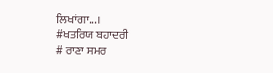ਲਿਖਾਂਗਾ...।
#ਖਤਰਿਯ ਬਹਾਦਰੀ
# ਰਾਣਾ ਸਮਰ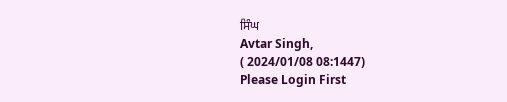ਸਿੰਘ
Avtar Singh,
( 2024/01/08 08:1447)
Please Login First